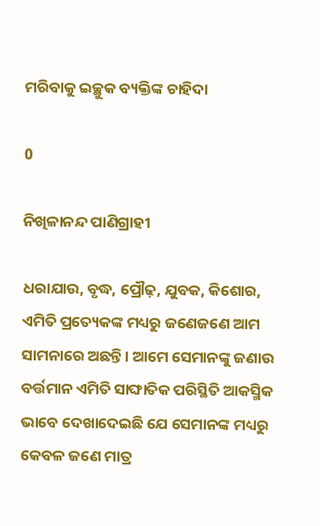ମରିବାକୁ ଇଚ୍ଛୁକ ବ୍ୟକ୍ତିଙ୍କ ଚାହିଦା

0

ନିଖିଳାନନ୍ଦ ପାଣିଗ୍ରାହୀ

ଧରାଯାଉ, ବୃଦ୍ଧ, ପ୍ରୌଢ଼, ଯୁବକ, କିଶୋର, ଏମିତି ପ୍ରତ୍ୟେକଙ୍କ ମଧ୍ୟରୁ ଜଣେଜଣେ ଆମ ସାମନାରେ ଅଛନ୍ତି। ଆମେ ସେମାନଙ୍କୁ ଜଣାଉ ବର୍ତ୍ତମାନ ଏମିତି ସାଙ୍ଘାତିକ ପରିସ୍ଥିତି ଆକସ୍ମିକ ଭାବେ ଦେଖାଦେଇଛି ଯେ ସେମାନଙ୍କ ମଧ୍ୟରୁ କେବଳ ଜଣେ ମାତ୍ର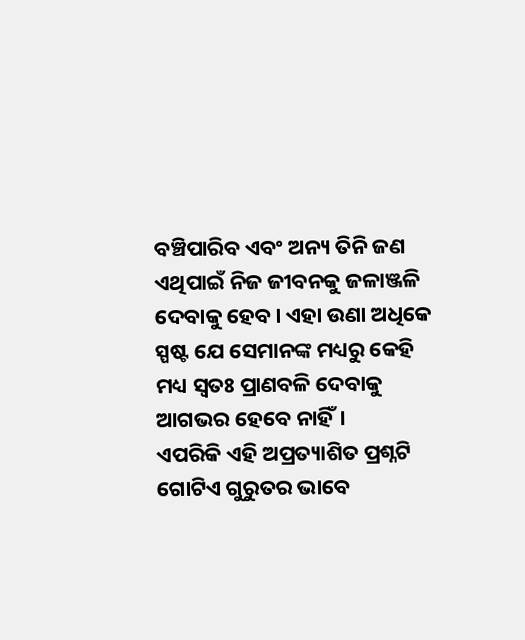ବଞ୍ଚିପାରିବ ଏବଂ ଅନ୍ୟ ତିନି ଜଣ ଏଥିପାଇଁ ନିଜ ଜୀବନକୁ ଜଳାଞ୍ଜଳି ଦେବାକୁ ହେବ। ଏହା ଉଣା ଅଧିକେ ସ୍ପଷ୍ଟ ଯେ ସେମାନଙ୍କ ମଧ୍ୟରୁ କେହି ମଧ୍ୟ ସ୍ବତଃ ପ୍ରାଣବଳି ଦେବାକୁ ଆଗଭର ହେବେ ନାହିଁ।
ଏପରିକି ଏହି ଅପ୍ରତ୍ୟାଶିତ ପ୍ରଶ୍ନଟି ଗୋଟିଏ ଗୁରୁତର ଭାବେ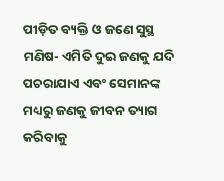ପୀଡ଼ିତ ବ୍ୟକ୍ତି ଓ ଜଣେ ସୁସ୍ଥ ମଣିଷ- ଏମିତି ଦୁଇ ଜଣକୁ ଯଦି ପଚରାଯାଏ ଏବଂ ସେମାନଙ୍କ ମଧ୍ୟରୁ ଜଣକୁ ଜୀବନ ତ୍ୟାଗ କରିବାକୁ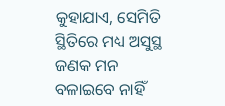କୁହାଯାଏ, ସେମିତି ସ୍ଥିତିରେ ମଧ୍ୟ ଅସୁସ୍ଥ ଜଣକ ମନ ବଳାଇବେ ନାହିଁ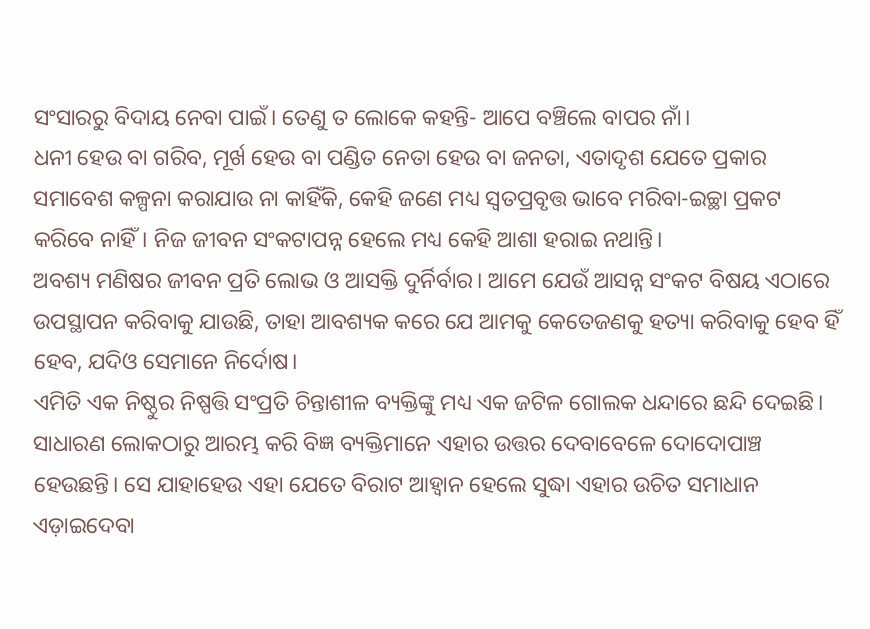ସଂସାରରୁ ବିଦାୟ ନେବା ପାଇଁ। ତେଣୁ ତ ଲୋକେ କହନ୍ତି- ଆପେ ବଞ୍ଚିଲେ ବାପର ନାଁ।
ଧନୀ ହେଉ ବା ଗରିବ, ମୂର୍ଖ ହେଉ ବା ପଣ୍ଡିତ ନେତା ହେଉ ବା ଜନତା, ଏତାଦୃଶ ଯେତେ ପ୍ରକାର ସମାବେଶ କଳ୍ପନା କରାଯାଉ ନା କାହିଁକି, କେହି ଜଣେ ମଧ୍ୟ ସ୍ବତପ୍ରବୃତ୍ତ ଭାବେ ମରିବା-ଇଚ୍ଛା ପ୍ରକଟ କରିବେ ନାହିଁ। ନିଜ ଜୀବନ ସଂକଟାପନ୍ନ ହେଲେ ମଧ୍ୟ କେହି ଆଶା ହରାଇ ନଥାନ୍ତି।
ଅବଶ୍ୟ ମଣିଷର ଜୀବନ ପ୍ରତି ଲୋଭ ଓ ଆସକ୍ତି ଦୁର୍ନିର୍ବାର। ଆମେ ଯେଉଁ ଆସନ୍ନ ସଂକଟ ବିଷୟ ଏଠାରେ ଉପସ୍ଥାପନ କରିବାକୁ ଯାଉଛି, ତାହା ଆବଶ୍ୟକ କରେ ଯେ ଆମକୁ କେତେଜଣକୁ ହତ୍ୟା କରିବାକୁ ହେବ ହିଁ ହେବ, ଯଦିଓ ସେମାନେ ନିର୍ଦୋଷ।
ଏମିତି ଏକ ନିଷ୍ଠୁର ନିଷ୍ପତ୍ତି ସଂପ୍ରତି ଚିନ୍ତାଶୀଳ ବ୍ୟକ୍ତିଙ୍କୁ ମଧ୍ୟ ଏକ ଜଟିଳ ଗୋଲକ ଧନ୍ଦାରେ ଛନ୍ଦି ଦେଇଛି। ସାଧାରଣ ଲୋକଠାରୁ ଆରମ୍ଭ କରି ବିଜ୍ଞ ବ୍ୟକ୍ତିମାନେ ଏହାର ଉତ୍ତର ଦେବାବେଳେ ଦୋଦୋପାଞ୍ଚ ହେଉଛନ୍ତି। ସେ ଯାହାହେଉ ଏହା ଯେତେ ବିରାଟ ଆହ୍ବାନ ହେଲେ ସୁଦ୍ଧା ଏହାର ଉଚିତ ସମାଧାନ ଏଡ଼ାଇଦେବା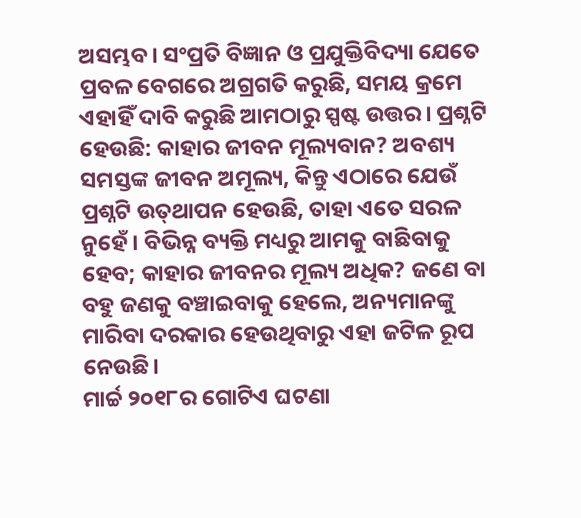ଅସମ୍ଭବ। ସଂପ୍ରତି ବିଜ୍ଞାନ ଓ ପ୍ରଯୁକ୍ତିବିଦ୍ୟା ଯେତେ ପ୍ରବଳ ବେଗରେ ଅଗ୍ରଗତି କରୁଛି, ସମୟ କ୍ରମେ ଏହାହିଁ ଦାବି କରୁଛି ଆମଠାରୁ ସ୍ପଷ୍ଟ ଉତ୍ତର। ପ୍ରଶ୍ନଟି ହେଉଛି: କାହାର ଜୀବନ ମୂଲ୍ୟବାନ? ଅବଶ୍ୟ ସମସ୍ତଙ୍କ ଜୀବନ ଅମୂଲ୍ୟ, କିନ୍ତୁ ଏଠାରେ ଯେଉଁ ପ୍ରଶ୍ନଟି ଉତ୍‌ଥାପନ ହେଉଛି, ତାହା ଏତେ ସରଳ ନୁହେଁ। ବିଭିନ୍ନ ବ୍ୟକ୍ତି ମଧ୍ୟରୁ ଆମକୁ ବାଛିବାକୁ ହେବ; କାହାର ଜୀବନର ମୂଲ୍ୟ ଅଧିକ? ଜଣେ ବା ବହୁ ଜଣକୁ ବଞ୍ଚାଇବାକୁ ହେଲେ, ଅନ୍ୟମାନଙ୍କୁ ମାରିବା ଦରକାର ହେଉଥିବାରୁ ଏହା ଜଟିଳ ରୂପ ନେଉଛି।
ମାର୍ଚ୍ଚ ୨୦୧୮ର ଗୋଟିଏ ଘଟଣା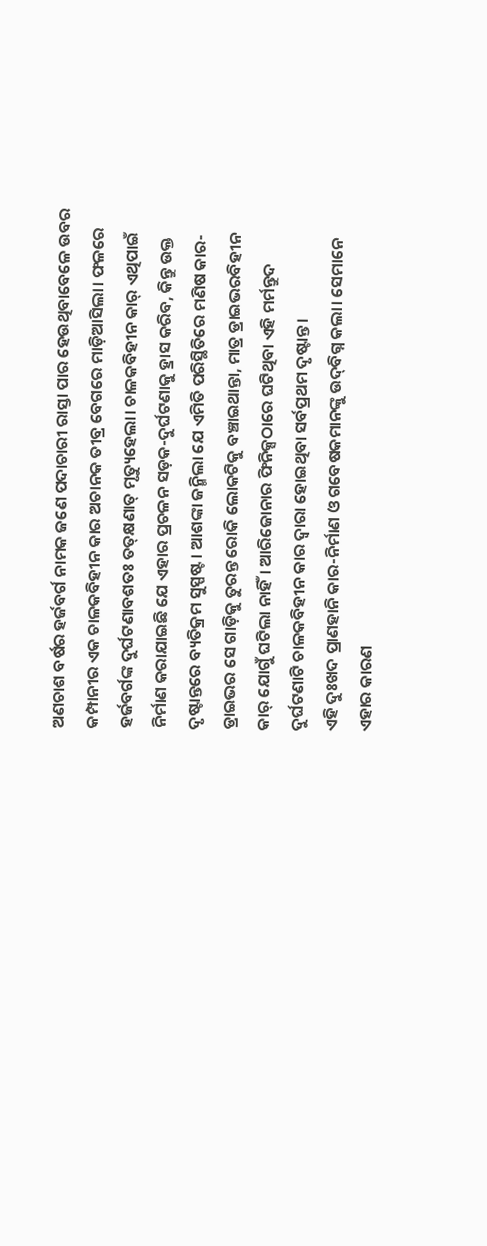ଅଣଚାଶ ବର୍ଷର ହର୍ଜବର୍ଗ ନାମକ ଜଣେ ପଦାଚାରୀ ରାସ୍ତା ପାର ହେଉଥିବାବେଳେ ଉବର କମ୍ପାନୀର ଏକ ଚାଳକବିହୀନ କାର ଅଚାନକ ତୀବ୍ର ବେଗରେ ମାଡ଼ିଆସିଲା। ଫଳରେ ହର୍ଜବର୍ଗଙ୍କ ଦୁର୍ଘଟଣାବଶତଃ ତତ୍‌କ୍ଷଣାତ୍‌ ମୃତ୍ୟୁହେଲା। ଚାଳକବିହୀନ କାର୍‌ ଏଥିପାଇଁ ନିର୍ମାଣ କରାଯାଇଛି ଯେ ଏହାର ପ୍ରଚଳନ ସଡ଼କ-ଦୁର୍ଘଟଣାକୁ ହ୍ରାସ କରିବ, କିନ୍ତୁ ଉକ୍ତ ଦୃଷ୍ଟାନ୍ତରେ ବ୍ୟତିକ୍ରମ ସୁସ୍ପଷ୍ଟ। ଆଶଙ୍କା ଜନ୍ମିଲା ଯେ ଏମିତି ପରିସ୍ଥିତିରେ ମଣିଷ କାର-ଡ୍ରାଇଭର ସେ ଗାଡ଼ିକୁ ତୁରନ୍ତ ରୋକି ଲୋକଟିକୁ ବଞ୍ଚାଇଥାନ୍ତା, ମାତ୍ର ଡ୍ରାଇଭରବିହୀନ କାର୍‌ ଯୋଗୁଁ ଘଟିଲା ନାହିଁ। ଆରିଜୋନାର ଫିନିକ୍ସଠାରେ ଘଟିଥିବା ଏହି ମର୍ମନ୍ତୁଦ ଦୁର୍ଘଟଣାଟି ଚାଳକବିହୀନ କାର ଦ୍ବାରା ହୋଇଥିବା ସର୍ବପ୍ରଥମ ଦୃଷ୍ଟାନ୍ତ।
ଏହି ଦୁଃଖଦ ପ୍ରାଣହାନି କାର-ନିର୍ମାଣ ଓ ଗବେଷକମାନଙ୍କୁ ଉଦ୍‌ବିଗ୍ନ କଲା। ସେମାନେ ଏହାର କାରଣ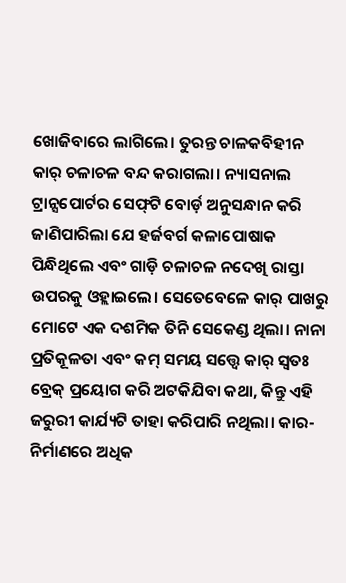ଖୋଜିବାରେ ଲାଗିଲେ। ତୁରନ୍ତ ଚାଳକବିହୀନ କାର୍‌ ଚଳାଚଳ ବନ୍ଦ କରାଗଲା। ନ୍ୟାସନାଲ ଟ୍ରାନ୍ସପୋର୍ଟର ସେଫ୍‌ଟି ବୋର୍ଡ଼ ଅନୁସନ୍ଧାନ କରି ଜାଣିପାରିଲା ଯେ ହର୍ଜବର୍ଗ କଳାପୋଷାକ ପିନ୍ଧିଥିଲେ ଏବଂ ଗାଡ଼ି ଚଳାଚଳ ନଦେଖି ରାସ୍ତା ଉପରକୁ ଓହ୍ଲାଇଲେ। ସେତେବେଳେ କାର୍‌ ପାଖରୁ ମୋଟେ ଏକ ଦଶମିକ ତିନି ସେକେଣ୍ଡ ଥିଲା। ନାନା ପ୍ରତିକୂଳତା ଏବଂ କମ୍‌ ସମୟ ସତ୍ତ୍ବେ କାର୍‌ ସ୍ବତଃ ବ୍ରେକ୍‌ ପ୍ରୟୋଗ କରି ଅଟକିଯିବା କଥା, କିନ୍ତୁ ଏହି ଜରୁରୀ କାର୍ଯ୍ୟଟି ତାହା କରିପାରି ନଥିଲା। କାର-ନିର୍ମାଣରେ ଅଧିକ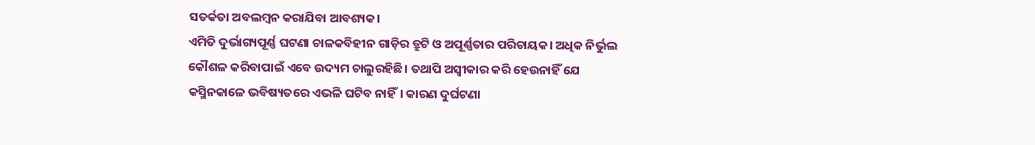ସତର୍କତା ଅବଲମ୍ବନ କରାଯିବା ଆବଶ୍ୟକ।
ଏମିତି ଦୁର୍ଭାଗ୍ୟପୂର୍ଣ୍ଣ ଘଟଣା ଚାଳକବିହୀନ ଗାଡ଼ିର ତ୍ରୁଟି ଓ ଅପୂର୍ଣ୍ଣତାର ପରିଚାୟକ। ଅଧିକ ନିର୍ଭୁଲ କୌଶଳ କରିବାପାଇଁ ଏବେ ଉଦ୍ୟମ ଚାଲୁରହିଛି। ତଥାପି ଅସ୍ବୀକାର କରି ହେଉନାହିଁ ଯେ କସ୍ମିନକାଳେ ଭବିଷ୍ୟତରେ ଏଭଳି ଘଟିବ ନାହିଁ। କାରଣ ଦୁର୍ଘଟଣା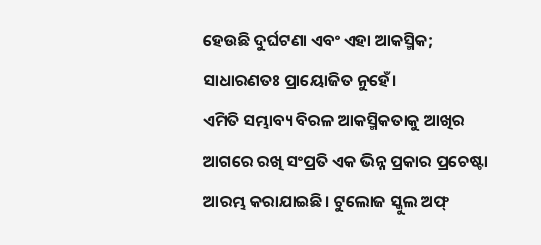ହେଉଛି ଦୁର୍ଘଟଣା ଏବଂ ଏହା ଆକସ୍ମିକ; ସାଧାରଣତଃ ପ୍ରାୟୋଜିତ ନୁହେଁ।
ଏମିତି ସମ୍ଭାବ୍ୟ ବିରଳ ଆକସ୍ମିକତାକୁ ଆଖିର ଆଗରେ ରଖି ସଂପ୍ରତି ଏକ ଭିନ୍ନ ପ୍ରକାର ପ୍ରଚେଷ୍ଟା ଆରମ୍ଭ କରାଯାଇଛି। ଟୁଲୋଜ ସ୍କୁଲ ଅଫ୍‌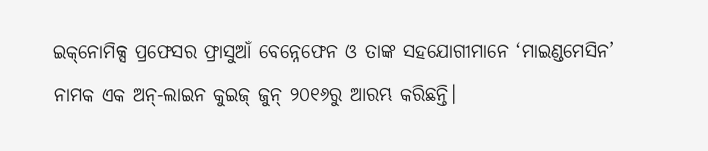ଇକ୍‌ନୋମିକ୍ସ ପ୍ରଫେସର ଫ୍ରାସୁଆଁ ବେନ୍ନେଫେନ ଓ ତାଙ୍କ ସହଯୋଗୀମାନେ ‘ମାଇଣ୍ଡମେସିନ’ ନାମକ ଏକ ଅନ୍‌-ଲାଇନ କୁଇଜ୍‌ ଜୁନ୍‌ ୨୦୧୬ରୁ ଆରମ୍ଭ କରିଛନ୍ତି।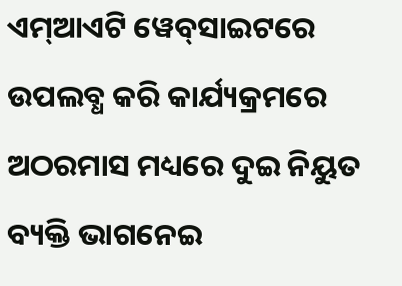ଏମ୍‌ଆଏଟି ୱେବ୍‌ସାଇଟରେ ଉପଲବ୍ଧ କରି କାର୍ଯ୍ୟକ୍ରମରେ ଅଠରମାସ ମଧ୍ୟରେ ଦୁଇ ନିୟୁତ ବ୍ୟକ୍ତି ଭାଗନେଇ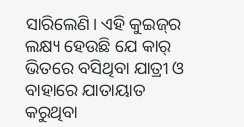ସାରିଲେଣି। ଏହି କୁଇଜ୍‌ର ଲକ୍ଷ୍ୟ ହେଉଛି ଯେ କାର୍‌ ଭିତରେ ବସିଥିବା ଯାତ୍ରୀ ଓ ବାହାରେ ଯାତାୟାତ କରୁଥିବା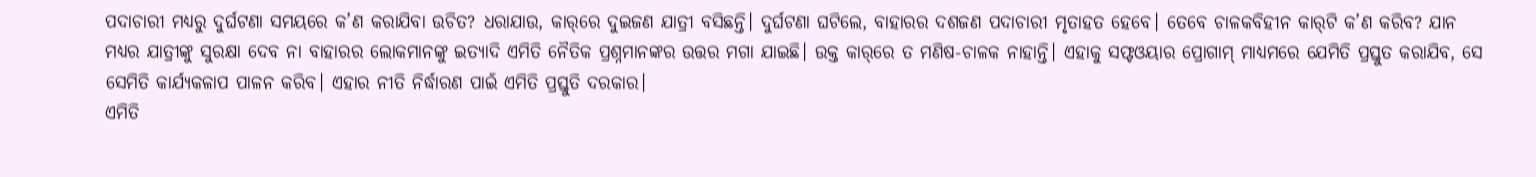ପଦାଚାରୀ ମଧ୍ୟରୁ ଦୁର୍ଘଟଣା ସମୟରେ କ’ଣ କରାଯିବା ଉଚିତ? ଧରାଯାଉ, କାର୍‌ରେ ଦୁଇଜଣ ଯାତ୍ରୀ ବସିଛନ୍ତି। ଦୁର୍ଘଟଣା ଘଟିଲେ, ବାହାରର ଦଶଜଣ ପଦାଚାରୀ ମୃତାହତ ହେବେ। ତେବେ ଚାଳକବିହୀନ କାର୍‌ଟି କ’ଣ କରିବ? ଯାନ ମଧ୍ୟର ଯାତ୍ରୀଙ୍କୁ ସୁରକ୍ଷା ଦେବ ନା ବାହାରର ଲୋକମାନଙ୍କୁ ଇତ୍ୟାଦି ଏମିତି ନୈତିକ ପ୍ରଶ୍ନମାନଙ୍କର ଉତ୍ତର ମଗା ଯାଇଛି। ଉକ୍ତ କାର୍‌ରେ ତ ମଣିଷ-ଚାଳକ ନାହାନ୍ତି। ଏହାକୁ ସଫ୍ଟଓୟାର ପ୍ରୋଗାମ୍‌ ମାଧ୍ୟମରେ ଯେମିତି ପ୍ରସ୍ତୁତ କରାଯିବ, ସେ ସେମିତି କାର୍ଯ୍ୟକଳାପ ପାଳନ କରିବ। ଏହାର ନୀତି ନିର୍ଦ୍ଧାରଣ ପାଇଁ ଏମିତି ପ୍ରସ୍ତୁତି ଦରକାର।
ଏମିତି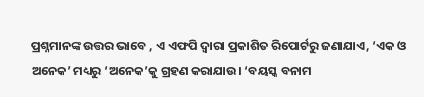ପ୍ରଶ୍ନମାନଙ୍କ ଉତ୍ତର ଭାବେ , ଏ ଏଫପି ଦ୍ବାରା ପ୍ରକାଶିତ ରିପୋର୍ଟରୁ ଜଣାଯାଏ, ‘ଏକ ଓ ଅନେକ’ ମଧ୍ୟରୁ ‘ଅନେକ’କୁ ଗ୍ରହଣ କରାଯାଉ। ‘ବୟସ୍କ ବନାମ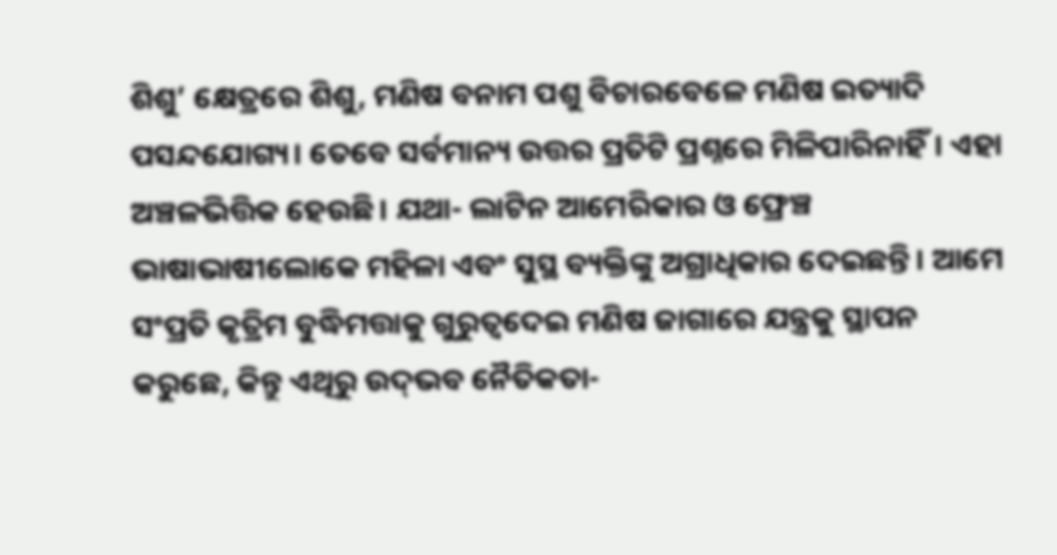ଶିଶୁ’ କ୍ଷେତ୍ରରେ ଶିଶୁ, ମଣିଷ ବନାମ ପଶୁ ବିଚାରବେଳେ ମଣିଷ ଇତ୍ୟାଦି ପସନ୍ଦଯୋଗ୍ୟ। ତେବେ ସର୍ବମାନ୍ୟ ଉତ୍ତର ପ୍ରତିଟି ପ୍ରଶ୍ନରେ ମିଳିପାରିନାହିଁ। ଏହା ଅଞ୍ଚଳଭିତ୍ତିକ ହେଉଛି। ଯଥା- ଲାଟିନ ଆମେରିକାର ଓ ଫ୍ରେଞ୍ଚ ଭାଷାଭାଷୀଲୋକେ ମହିଳା ଏବଂ ସୁସ୍ଥ ବ୍ୟକ୍ତିଙ୍କୁ ଅଗ୍ରାଧିକାର ଦେଇଛନ୍ତି। ଆମେ ସଂପ୍ରତି କୃତ୍ରିମ ବୁଦ୍ଧିମତ୍ତାକୁ ଗୁରୁତ୍ବଦେଇ ମଣିଷ ଜାଗାରେ ଯନ୍ତ୍ରକୁ ସ୍ଥାପନ କରୁଛେ, କିନ୍ତୁ ଏଥିରୁ ଉଦ୍‌ଭବ ନୈତିକତା-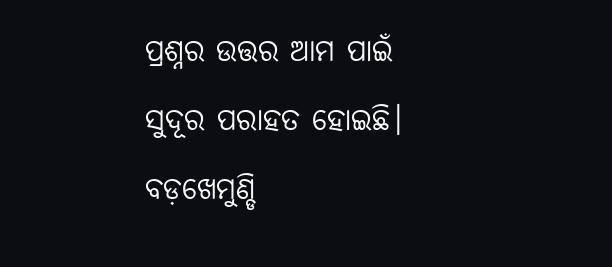ପ୍ରଶ୍ନର ଉତ୍ତର ଆମ ପାଇଁ ସୁଦୂର ପରାହତ ହୋଇଛି।
ବଡ଼ଖେମୁଣ୍ଡି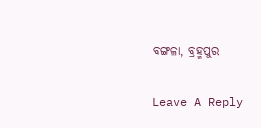ବଙ୍ଗଳା, ବ୍ରହ୍ମପୁର

Leave A Reply